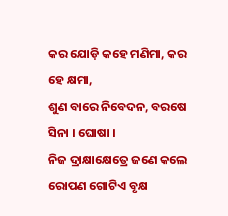କର ଯୋଡ଼ି କହେ ମଣିମା, କର ହେ କ୍ଷମା,
ଶୁଣ ବାରେ ନିବେଦନ, ବରଷେ ସିନା । ଘୋଷା ।
ନିଜ ଦ୍ରାକ୍ଷାକ୍ଷେତ୍ରେ ଜଣେ କଲେ ରୋପଣ ଗୋଟିଏ ବୃକ୍ଷ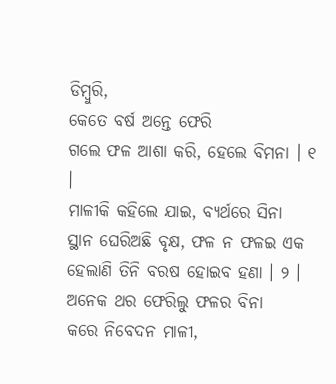ଡିମ୍ବୁରି,
କେତେ ବର୍ଷ ଅନ୍ତେ ଫେରି
ଗଲେ ଫଳ ଆଶା କରି, ହେଲେ ବିମନା । ୧ ।
ମାଳୀକି କହିଲେ ଯାଇ, ବ୍ୟର୍ଥରେ ସିନା
ସ୍ଥାନ ଘେରିଅଛି ବୃକ୍ଷ, ଫଳ ନ ଫଳଇ ଏକ
ହେଲାଣି ତିନି ବରଷ ହୋଇବ ହଣା । ୨ ।
ଅନେକ ଥର ଫେରିଲୁ ଫଳର ବିନା
କରେ ନିବେଦନ ମାଳୀ,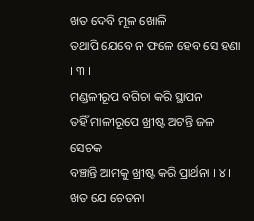ଖତ ଦେବି ମୂଳ ଖୋଳି
ତଥାପି ଯେବେ ନ ଫଳେ ହେବ ସେ ହଣା । ୩ ।
ମଣ୍ଡଳୀରୂପ ବଗିଚା କରି ସ୍ଥାପନ
ତହିଁ ମାଳୀରୂପେ ଖ୍ରୀଷ୍ଟ ଅଟନ୍ତି ଜଳ ସେଚକ
ବଞ୍ଚାନ୍ତି ଆମକୁ ଖ୍ରୀଷ୍ଟ କରି ପ୍ରାର୍ଥନା । ୪ ।
ଖତ ଯେ ଚେତନା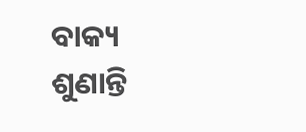ବାକ୍ୟ ଶୁଣାନ୍ତି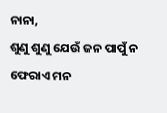ନାନା,
ଶୁଣୁ ଶୁଣୁ ଯେଉଁ ଜନ ପାପୁଁ ନ ଫେରାଏ ମନ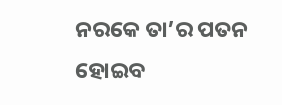ନରକେ ତା’ର ପତନ ହୋଇବ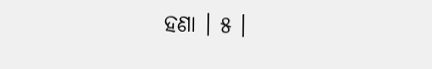ହଣା । ୫ ।